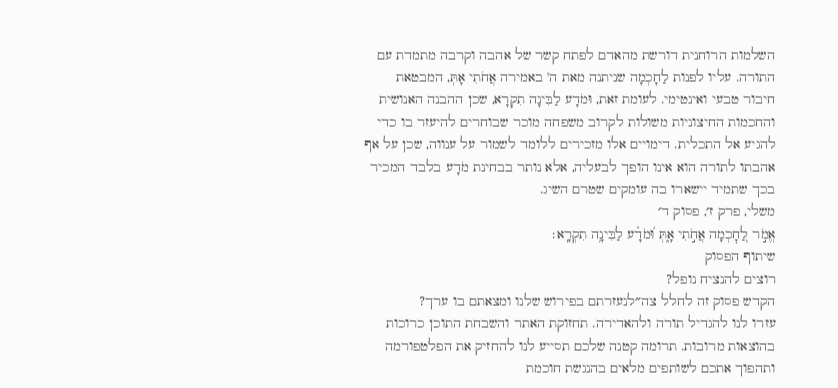השלמות הרוחנית דורשת מהאדם לפתח קשר של אהבה וקרבה מתמדת עם התורה. עליו לפנות לַחָכְמָה שניתנה מאת ה' באמירה אֲחֹתִי אָתְּ, המבטאת חיבור טבעי ואינטימי. לעומת זאת, וּמֹדָע לַבִּינָה תִקְרָא, שכן ההבנה האנושית והחכמות החיצוניות משולות לקרוב משפחה מוכר שבוחרים להיעזר בו כדי להגיע אל התכלית. דימויים אלו מזכירים ללומד לשמור על ענווה, שכן על אף אהבתו לתורה הוא אינו הופך לבעליה, אלא נותר בבחינת מֹדָע בלבד המכיר בכך שתמיד יישארו בה עומקים שטרם השיג.
משלי, פרק ז׳, פסוק ד׳
אֱמֹ֣ר לַ֭חׇכְמָה אֲחֹ֣תִי אָ֑תְּ וּ֝מֹדָ֗ע לַבִּינָ֥ה תִקְרָֽא׃
שיתוף הפסוק
רוצים להנציח נופל?
הקדש פסוק זה לחלל צה״לנעזרתם בפירוש שלנו ומצאתם בו ערך?
עזרו לנו להגדיל תורה ולהאדירה. תחזוקת האתר והשבחת התוכן כרוכות בהוצאות מרובות. תרומה קטנה שלכם תסייע לנו להחזיק את הפלטפורמה ותהפוך אתכם לשותפים מלאים בהנגשת חוכמת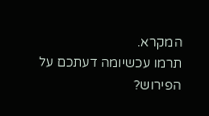המקרא.
תרמו עכשיומה דעתכם על הפירוש?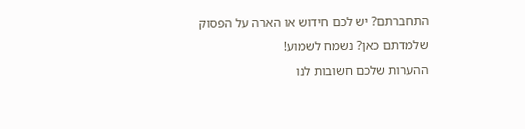התחברתם? יש לכם חידוש או הארה על הפסוק שלמדתם כאן? נשמח לשמוע!
ההערות שלכם חשובות לנו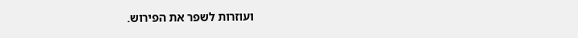ועוזרות לשפר את הפירוש.